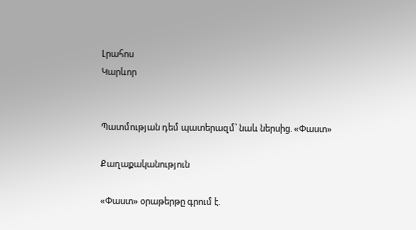Լրահոս
Կարևոր


Պատմության դեմ պատերազմ՝ նաև ներսից. «Փաստ»

Քաղաքականություն

«Փաստ» օրաթերթը գրում է.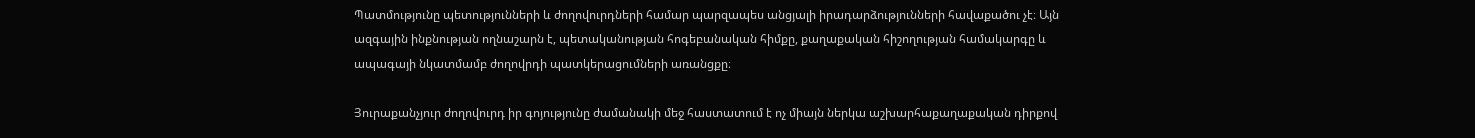Պատմությունը պետությունների և ժողովուրդների համար պարզապես անցյալի իրադարձությունների հավաքածու չէ։ Այն ազգային ինքնության ողնաշարն է, պետականության հոգեբանական հիմքը, քաղաքական հիշողության համակարգը և ապագայի նկատմամբ ժողովրդի պատկերացումների առանցքը։

Յուրաքանչյուր ժողովուրդ իր գոյությունը ժամանակի մեջ հաստատում է ոչ միայն ներկա աշխարհաքաղաքական դիրքով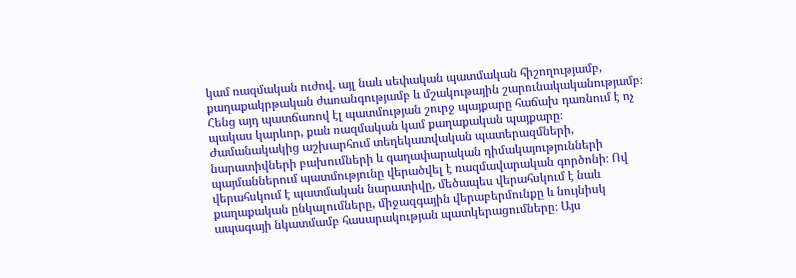կամ ռազմական ուժով, այլ նաև սեփական պատմական հիշողությամբ, քաղաքակրթական ժառանգությամբ և մշակութային շարունակականությամբ։ Հենց այդ պատճառով էլ պատմության շուրջ պայքարը հաճախ դառնում է ոչ պակաս կարևոր, քան ռազմական կամ քաղաքական պայքարը։ Ժամանակակից աշխարհում տեղեկատվական պատերազմների, նարատիվների բախումների և գաղափարական դիմակայությունների պայմաններում պատմությունը վերածվել է ռազմավարական գործոնի։ Ով վերահսկում է պատմական նարատիվը, մեծապես վերահսկում է նաև քաղաքական ընկալումները, միջազգային վերաբերմունքը և նույնիսկ ապագայի նկատմամբ հասարակության պատկերացումները։ Այս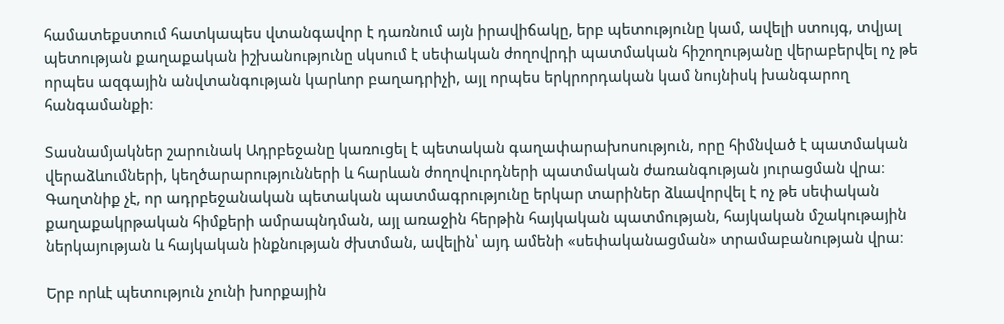համատեքստում հատկապես վտանգավոր է դառնում այն իրավիճակը, երբ պետությունը կամ, ավելի ստույգ, տվյալ պետության քաղաքական իշխանությունը սկսում է սեփական ժողովրդի պատմական հիշողությանը վերաբերվել ոչ թե որպես ազգային անվտանգության կարևոր բաղադրիչի, այլ որպես երկրորդական կամ նույնիսկ խանգարող հանգամանքի։

Տասնամյակներ շարունակ Ադրբեջանը կառուցել է պետական գաղափարախոսություն, որը հիմնված է պատմական վերաձևումների, կեղծարարությունների և հարևան ժողովուրդների պատմական ժառանգության յուրացման վրա։ Գաղտնիք չէ, որ ադրբեջանական պետական պատմագրությունը երկար տարիներ ձևավորվել է ոչ թե սեփական քաղաքակրթական հիմքերի ամրապնդման, այլ առաջին հերթին հայկական պատմության, հայկական մշակութային ներկայության և հայկական ինքնության ժխտման, ավելին՝ այդ ամենի «սեփականացման» տրամաբանության վրա։

Երբ որևէ պետություն չունի խորքային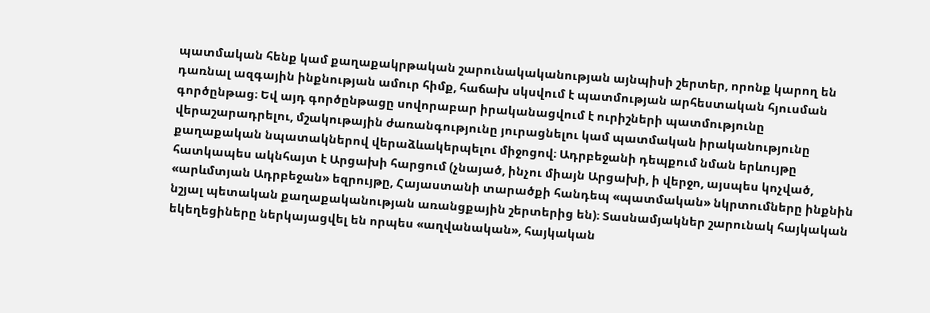պատմական հենք կամ քաղաքակրթական շարունակականության այնպիսի շերտեր, որոնք կարող են դառնալ ազգային ինքնության ամուր հիմք, հաճախ սկսվում է պատմության արհեստական հյուսման գործընթաց։ Եվ այդ գործընթացը սովորաբար իրականացվում է ուրիշների պատմությունը վերաշարադրելու, մշակութային ժառանգությունը յուրացնելու կամ պատմական իրականությունը քաղաքական նպատակներով վերաձևակերպելու միջոցով։ Ադրբեջանի դեպքում նման երևույթը հատկապես ակնհայտ է Արցախի հարցում (չնայած, ինչու միայն Արցախի, ի վերջո, այսպես կոչված, «արևմտյան Ադրբեջան» եզրույթը, Հայաստանի տարածքի հանդեպ «պատմական» նկրտումները ինքնին նշյալ պետական քաղաքականության առանցքային շերտերից են)։ Տասնամյակներ շարունակ հայկական եկեղեցիները ներկայացվել են որպես «աղվանական», հայկական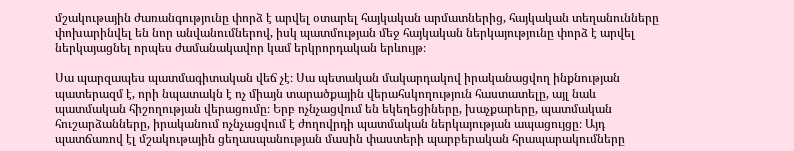մշակութային ժառանգությունը փորձ է արվել օտարել հայկական արմատներից, հայկական տեղանունները փոխարինվել են նոր անվանումներով, իսկ պատմության մեջ հայկական ներկայությունը փորձ է արվել ներկայացնել որպես ժամանակավոր կամ երկրորդական երևույթ։

Սա պարզապես պատմագիտական վեճ չէ։ Սա պետական մակարդակով իրականացվող ինքնության պատերազմ է, որի նպատակն է ոչ միայն տարածքային վերահսկողություն հաստատելը, այլ նաև պատմական հիշողության վերացումը։ Երբ ոչնչացվում են եկեղեցիները, խաչքարերը, պատմական հուշարձանները, իրականում ոչնչացվում է ժողովրդի պատմական ներկայության ապացույցը։ Այդ պատճառով էլ մշակութային ցեղասպանության մասին փաստերի պարբերական հրապարակումները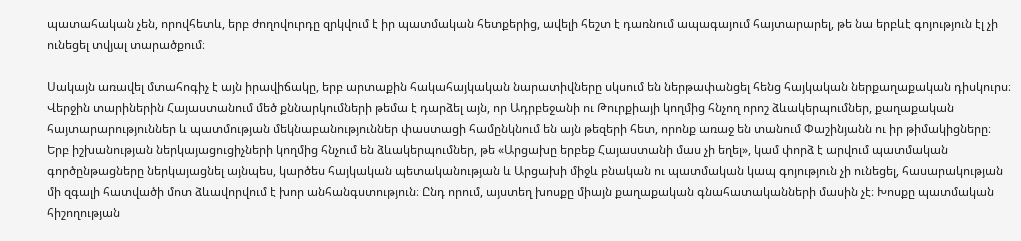պատահական չեն, որովհետև, երբ ժողովուրդը զրկվում է իր պատմական հետքերից, ավելի հեշտ է դառնում ապագայում հայտարարել, թե նա երբևէ գոյություն էլ չի ունեցել տվյալ տարածքում։

Սակայն առավել մտահոգիչ է այն իրավիճակը, երբ արտաքին հակահայկական նարատիվները սկսում են ներթափանցել հենց հայկական ներքաղաքական դիսկուրս։ Վերջին տարիներին Հայաստանում մեծ քննարկումների թեմա է դարձել այն, որ Ադրբեջանի ու Թուրքիայի կողմից հնչող որոշ ձևակերպումներ, քաղաքական հայտարարություններ և պատմության մեկնաբանություններ փաստացի համընկնում են այն թեզերի հետ, որոնք առաջ են տանում Փաշինյանն ու իր թիմակիցները։ Երբ իշխանության ներկայացուցիչների կողմից հնչում են ձևակերպումներ, թե «Արցախը երբեք Հայաստանի մաս չի եղել», կամ փորձ է արվում պատմական գործընթացները ներկայացնել այնպես, կարծես հայկական պետականության և Արցախի միջև բնական ու պատմական կապ գոյություն չի ունեցել, հասարակության մի զգալի հատվածի մոտ ձևավորվում է խոր անհանգստություն։ Ընդ որում, այստեղ խոսքը միայն քաղաքական գնահատականների մասին չէ։ Խոսքը պատմական հիշողության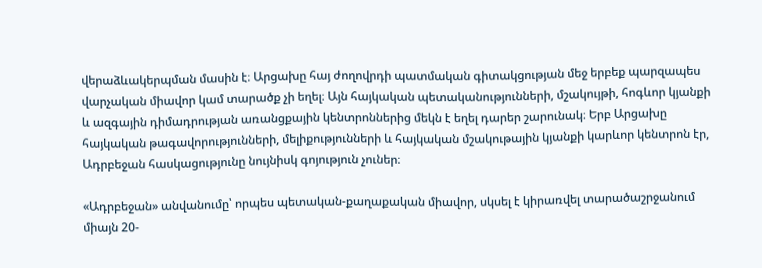վերաձևակերպման մասին է։ Արցախը հայ ժողովրդի պատմական գիտակցության մեջ երբեք պարզապես վարչական միավոր կամ տարածք չի եղել։ Այն հայկական պետականությունների, մշակույթի, հոգևոր կյանքի և ազգային դիմադրության առանցքային կենտրոններից մեկն է եղել դարեր շարունակ։ Երբ Արցախը հայկական թագավորությունների, մելիքությունների և հայկական մշակութային կյանքի կարևոր կենտրոն էր, Ադրբեջան հասկացությունը նույնիսկ գոյություն չուներ։

«Ադրբեջան» անվանումը՝ որպես պետական-քաղաքական միավոր, սկսել է կիրառվել տարածաշրջանում միայն 20-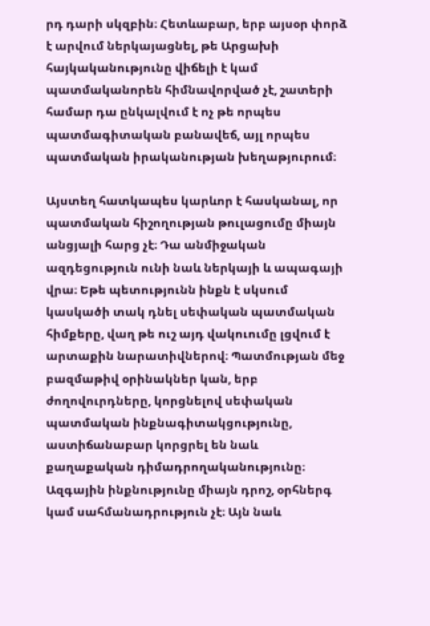րդ դարի սկզբին։ Հետևաբար, երբ այսօր փորձ է արվում ներկայացնել, թե Արցախի հայկականությունը վիճելի է կամ պատմականորեն հիմնավորված չէ, շատերի համար դա ընկալվում է ոչ թե որպես պատմագիտական բանավեճ, այլ որպես պատմական իրականության խեղաթյուրում։

Այստեղ հատկապես կարևոր է հասկանալ, որ պատմական հիշողության թուլացումը միայն անցյալի հարց չէ։ Դա անմիջական ազդեցություն ունի նաև ներկայի և ապագայի վրա։ Եթե պետությունն ինքն է սկսում կասկածի տակ դնել սեփական պատմական հիմքերը, վաղ թե ուշ այդ վակուումը լցվում է արտաքին նարատիվներով։ Պատմության մեջ բազմաթիվ օրինակներ կան, երբ ժողովուրդները, կորցնելով սեփական պատմական ինքնագիտակցությունը, աստիճանաբար կորցրել են նաև քաղաքական դիմադրողականությունը։ Ազգային ինքնությունը միայն դրոշ, օրհներգ կամ սահմանադրություն չէ։ Այն նաև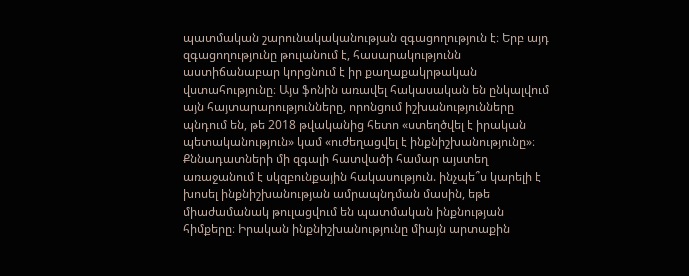պատմական շարունակականության զգացողություն է։ Երբ այդ զգացողությունը թուլանում է, հասարակությունն աստիճանաբար կորցնում է իր քաղաքակրթական վստահությունը։ Այս ֆոնին առավել հակասական են ընկալվում այն հայտարարությունները, որոնցում իշխանությունները պնդում են, թե 2018 թվականից հետո «ստեղծվել է իրական պետականություն» կամ «ուժեղացվել է ինքնիշխանությունը»։ Քննադատների մի զգալի հատվածի համար այստեղ առաջանում է սկզբունքային հակասություն. ինչպե՞ս կարելի է խոսել ինքնիշխանության ամրապնդման մասին, եթե միաժամանակ թուլացվում են պատմական ինքնության հիմքերը։ Իրական ինքնիշխանությունը միայն արտաքին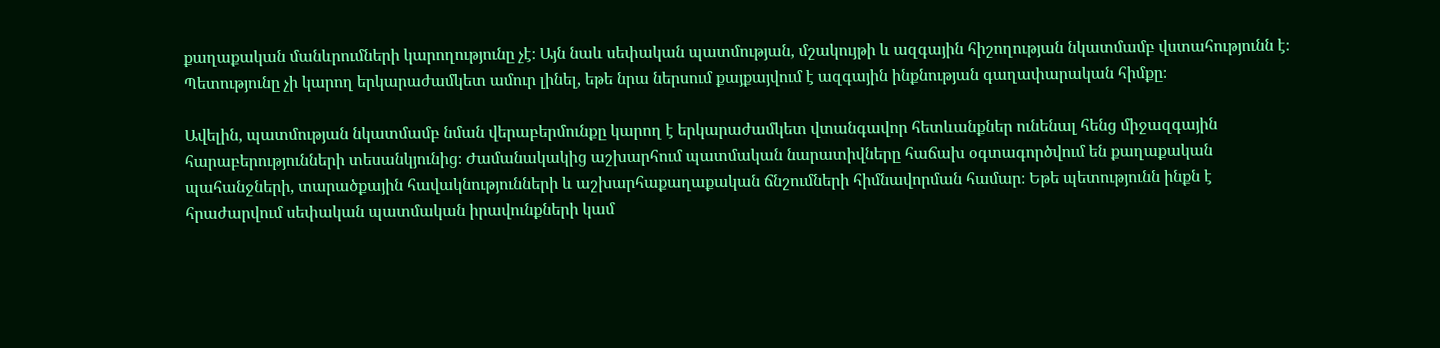քաղաքական մանևրումների կարողությունը չէ։ Այն նաև սեփական պատմության, մշակույթի և ազգային հիշողության նկատմամբ վստահությունն է։ Պետությունը չի կարող երկարաժամկետ ամուր լինել, եթե նրա ներսում քայքայվում է ազգային ինքնության գաղափարական հիմքը։

Ավելին, պատմության նկատմամբ նման վերաբերմունքը կարող է երկարաժամկետ վտանգավոր հետևանքներ ունենալ հենց միջազգային հարաբերությունների տեսանկյունից։ Ժամանակակից աշխարհում պատմական նարատիվները հաճախ օգտագործվում են քաղաքական պահանջների, տարածքային հավակնությունների և աշխարհաքաղաքական ճնշումների հիմնավորման համար։ Եթե պետությունն ինքն է հրաժարվում սեփական պատմական իրավունքների կամ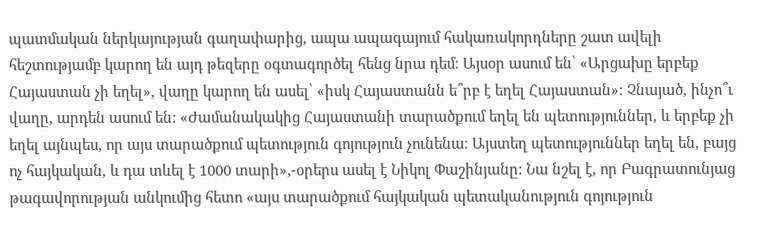պատմական ներկայության գաղափարից, ապա ապագայում հակառակորդները շատ ավելի հեշտությամբ կարող են այդ թեզերը օգտագործել հենց նրա դեմ։ Այսօր ասում են՝ «Արցախը երբեք Հայաստան չի եղել», վաղը կարող են ասել՝ «իսկ Հայաստանն ե՞րբ է եղել Հայաստան»։ Չնայած, ինչո՞ւ վաղը, արդեն ասում են: «Ժամանակակից Հայաստանի տարածքում եղել են պետություններ, և երբեք չի եղել այնպես, որ այս տարածքում պետություն գոյություն չունենա։ Այստեղ պետություններ եղել են, բայց ոչ հայկական, և դա տևել է 1000 տարի»,-օրերս ասել է Նիկոլ Փաշինյանը: Նա նշել է, որ Բագրատունյաց թագավորության անկումից հետո «այս տարածքում հայկական պետականություն գոյություն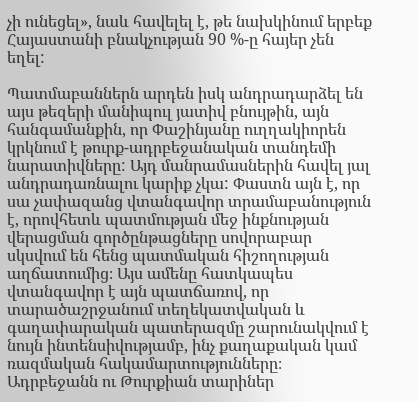չի ունեցել», նաև հավելել է, թե նախկինում երբեք Հայաստանի բնակչության 90 %-ը հայեր չեն եղել:

Պատմաբաններն արդեն իսկ անդրադարձել են այս թեզերի մանիպուլ յատիվ բնույթին, այն հանգամանքին, որ Փաշինյանը ուղղակիորեն կրկնում է թուրք-ադրբեջանական տանդեմի նարատիվները: Այդ մանրամասներին հավել յալ անդրադառնալու կարիք չկա: Փաստն այն է, որ սա չափազանց վտանգավոր տրամաբանություն է, որովհետև պատմության մեջ ինքնության վերացման գործընթացները սովորաբար սկսվում են հենց պատմական հիշողության աղճատումից։ Այս ամենը հատկապես վտանգավոր է այն պատճառով, որ տարածաշրջանում տեղեկատվական և գաղափարական պատերազմը շարունակվում է նույն ինտենսիվությամբ, ինչ քաղաքական կամ ռազմական հակամարտությունները։ Ադրբեջանն ու Թուրքիան տարիներ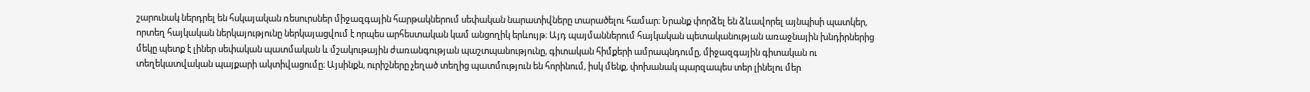շարունակ ներդրել են հսկայական ռեսուրսներ միջազգային հարթակներում սեփական նարատիվները տարածելու համար։ Նրանք փորձել են ձևավորել այնպիսի պատկեր, որտեղ հայկական ներկայությունը ներկայացվում է որպես արհեստական կամ անցողիկ երևույթ։ Այդ պայմաններում հայկական պետականության առաջնային խնդիրներից մեկը պետք է լիներ սեփական պատմական և մշակութային ժառանգության պաշտպանությունը, գիտական հիմքերի ամրապնդումը, միջազգային գիտական ու տեղեկատվական պայքարի ակտիվացումը։ Այսինքն, ուրիշները չեղած տեղից պատմություն են հորինում, իսկ մենք, փոխանակ պարզապես տեր լինելու մեր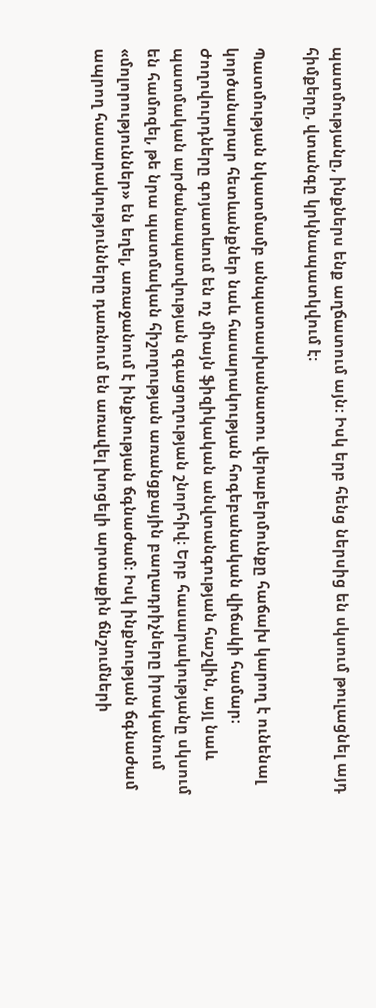պատմությանը, ինքներս ենք աղճատում այն: Իսկ երբ հենց ներսից են սկսում թուլացնել այդ հիմքերը, վտանգը կրկնապատկվում է։

Պատմության նկատմամբ անպատասխանատու վերաբերմունքը հաճախ կարող է ունենալ կործանարար հետևանքներ նաև հասարակության հոգեբանական վիճակի համար։ Ժողովուրդները գոյատևում են ոչ միայն ֆիզիկական անվտանգության հաշվին, այլ նաև պատմական արժանապատվության զգացողության շնորհիվ։ Երբ հասարակությանը սկսում են համոզել, թե նրա պատմական հիշողության առանցքային բաղադրիչները իրականում «մոլորություններ» են եղել, առաջանում է ինքնության ճգնաժամ։ Իսկ ինքնության ճգնաժամ ապրող հասարակությունները դառնում են առավել խոցելի արտաքին ճնշումների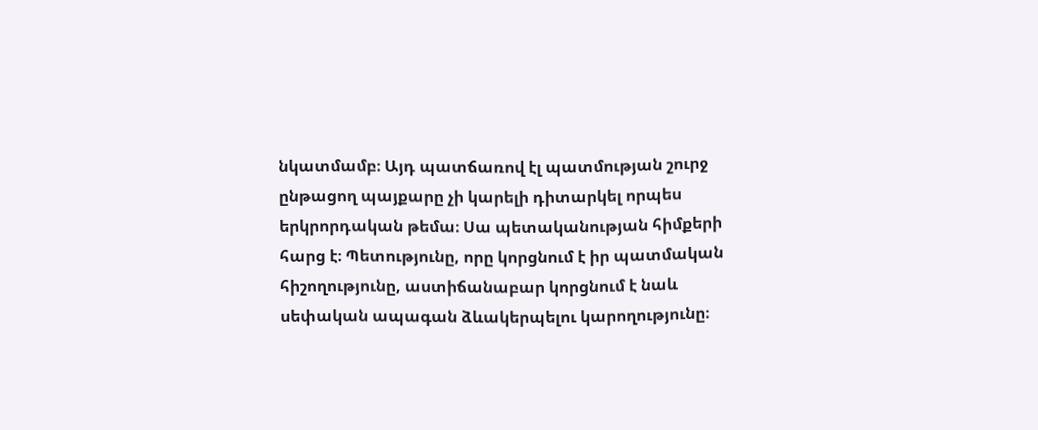նկատմամբ։ Այդ պատճառով էլ պատմության շուրջ ընթացող պայքարը չի կարելի դիտարկել որպես երկրորդական թեմա։ Սա պետականության հիմքերի հարց է։ Պետությունը, որը կորցնում է իր պատմական հիշողությունը, աստիճանաբար կորցնում է նաև սեփական ապագան ձևակերպելու կարողությունը։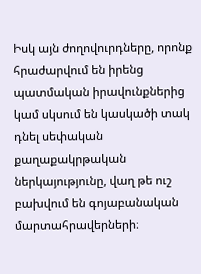Իսկ այն ժողովուրդները, որոնք հրաժարվում են իրենց պատմական իրավունքներից կամ սկսում են կասկածի տակ դնել սեփական քաղաքակրթական ներկայությունը, վաղ թե ուշ բախվում են գոյաբանական մարտահրավերների։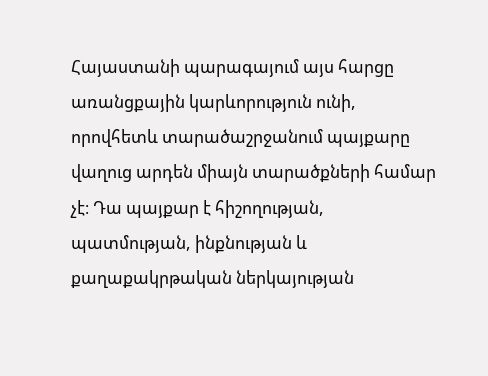Հայաստանի պարագայում այս հարցը առանցքային կարևորություն ունի, որովհետև տարածաշրջանում պայքարը վաղուց արդեն միայն տարածքների համար չէ։ Դա պայքար է հիշողության, պատմության, ինքնության և քաղաքակրթական ներկայության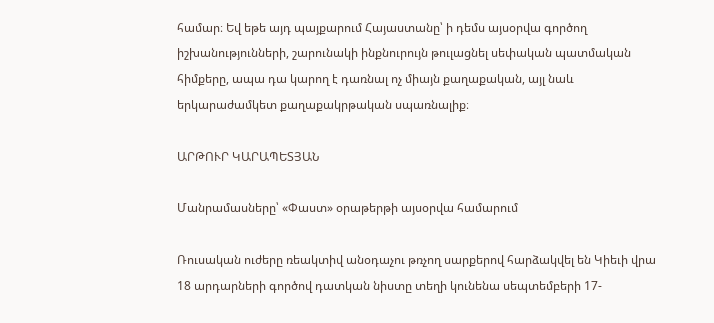համար։ Եվ եթե այդ պայքարում Հայաստանը՝ ի դեմս այսօրվա գործող իշխանությունների, շարունակի ինքնուրույն թուլացնել սեփական պատմական հիմքերը, ապա դա կարող է դառնալ ոչ միայն քաղաքական, այլ նաև երկարաժամկետ քաղաքակրթական սպառնալիք։

ԱՐԹՈՒՐ ԿԱՐԱՊԵՏՅԱՆ

Մանրամասները՝ «Փաստ» օրաթերթի այսօրվա համարում

Ռուսական ուժերը ռեակտիվ անօդաչու թռչող սարքերով հարձակվել են Կիեւի վրա 18 արդարների գործով դատկան նիստը տեղի կունենա սեպտեմբերի 17-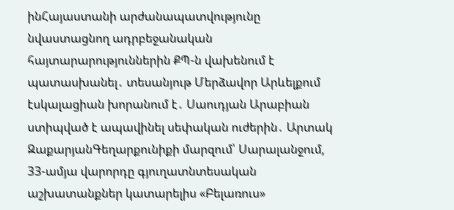ինՀայաստանի արժանապատվությունը նվաստացնող ադրբեջանական հայտարարություններին ՔՊ-ն վախենում է պատասխանել․ տեսանյութ Մերձավոր Արևելքում էսկալացիան խորանում է․ Սաուդյան Արաբիան ստիպված է ապավինել սեփական ուժերին․ Արտակ ԶաքարյանԳեղարքունիքի մարզում՝ Սարալանջում, 33-ամյա վարորդը գյուղատնտեսական աշխատանքներ կատարելիս «Բելառուս»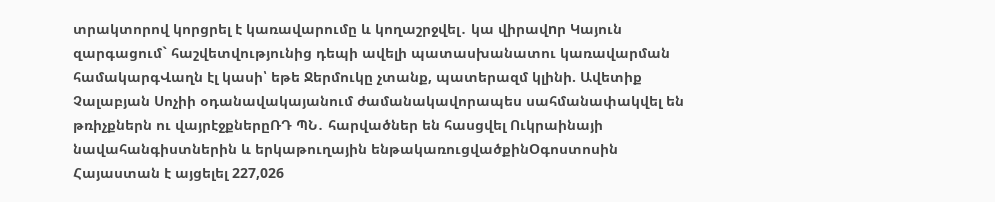տրակտորով կորցրել է կառավարումը և կողաշրջվել․ կա վիրավnր Կայուն զարգացում` հաշվետվությունից դեպի ավելի պատասխանատու կառավարման համակարգՎաղն էլ կասի՝ եթե Ջերմուկը չտանք, պատերազմ կլինի. Ավետիք Չալաբյան Սոչիի օդանավակայանում ժամանակավորապես սահմանափակվել են թռիչքներն ու վայրէջքներըՌԴ ՊՆ․ հարվածներ են հասցվել Ուկրաինայի նավահանգիստներին և երկաթուղային ենթակառուցվածքինՕգոստոսին Հայաստան է այցելել 227,026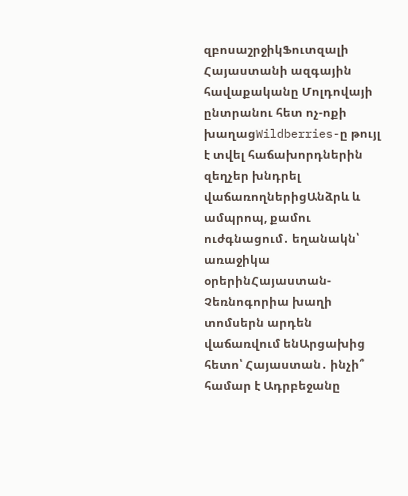զբոսաշրջիկՖուտզալի Հայաստանի ազգային հավաքականը Մոլդովայի ընտրանու հետ ոչ-ոքի խաղացWildberries-ը թույլ է տվել հաճախորդներին զեղչեր խնդրել վաճառողներիցԱնձրև և ամպրոպ, քամու ուժգնացում․ եղանակն՝ առաջիկա օրերինՀայաստան-Չեռնոգորիա խաղի տոմսերն արդեն վաճառվում ենԱրցախից հետո՝ Հայաստան․ ինչի՞ համար է Ադրբեջանը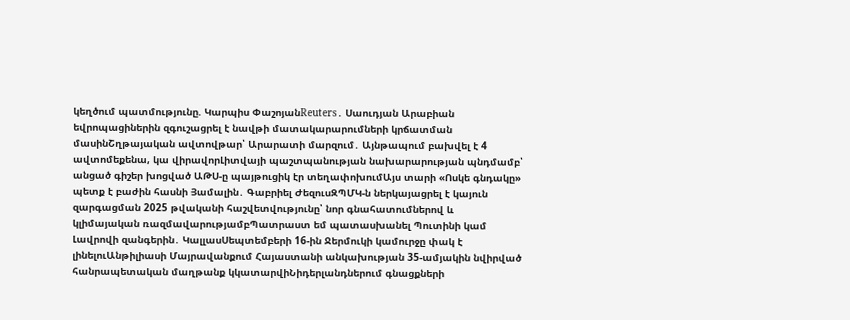կեղծում պատմությունը. Կարպիս ՓաշոյանReuters․ Սաուդյան Արաբիան եվրոպացիներին զգուշացրել է նավթի մատակարարումների կրճատման մասինՇղթայական ավտովթար՝ Արարատի մարզում․ Այնթապում բախվել է 4 ավտոմեքենա, կա վիրավորԼիտվայի պաշտպանության նախարարության պնդմամբ՝ անցած գիշեր խոցված ԱԹՍ-ը պայթուցիկ էր տեղափոխումԱյս տարի «Ոսկե գնդակը» պետք է բաժին հասնի Յամալին․ Գաբրիել ԺեզուսԶՊՄԿ-ն ներկայացրել է կայուն զարգացման 2025 թվականի հաշվետվությունը՝ նոր գնահատումներով և կլիմայական ռազմավարությամբՊատրաստ եմ պատասխանել Պուտինի կամ Լավրովի զանգերին․ ԿալլասՍեպտեմբերի 16-ին Ջերմուկի կամուրջը փակ է լինելուԱնթիլիասի Մայրավանքում Հայաստանի անկախության 35-ամյակին նվիրված հանրապետական մաղթանք կկատարվիՆիդերլանդներում գնացքների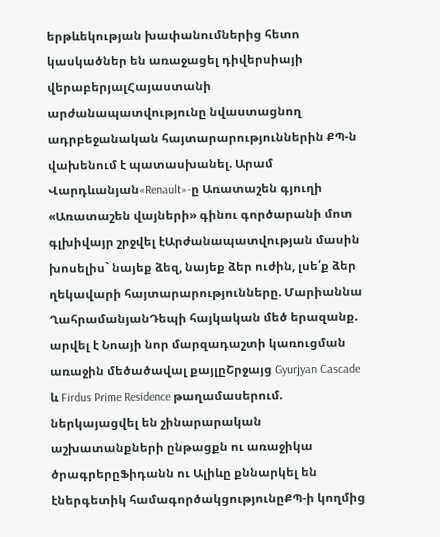երթևեկության խափանումներից հետո կասկածներ են առաջացել դիվերսիայի վերաբերյալՀայաստանի արժանապատվությունը նվաստացնող ադրբեջանական հայտարարություններին ՔՊ-ն վախենում է պատասխանել. Արամ Վարդևանյան«Renault»-ը Առատաշեն գյուղի «Առատաշեն վայների» գինու գործարանի մոտ գլխիվայր շրջվել էԱրժանապատվության մասին խոսելիս` նայեք ձեզ, նայեք ձեր ուժին, լսե՛ք ձեր ղեկավարի հայտարարությունները. Մարիաննա ՂահրամանյանԴեպի հայկական մեծ երազանք. արվել է Նոայի նոր մարզադաշտի կառուցման առաջին մեծածավալ քայլըՇրջայց Gyurjyan Cascade և Firdus Prime Residence թաղամասերում. ներկայացվել են շինարարական աշխատանքների ընթացքն ու առաջիկա ծրագրերըՖիդանն ու Ալիևը քննարկել են էներգետիկ համագործակցությունըՔՊ-ի կողմից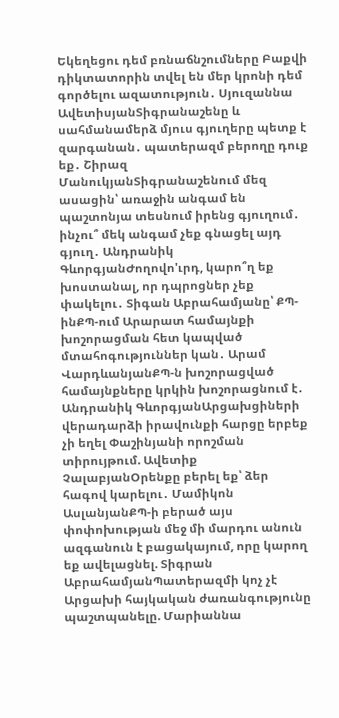Եկեղեցու դեմ բռնաճնշումները Բաքվի դիկտատորին տվել են մեր կրոնի դեմ գործելու ազատություն․ Սյուզաննա ԱվետիսյանՏիգրանաշենը և սահմանամերձ մյուս գյուղերը պետք է զարգանան․ պատերազմ բերողը դուք եք․ Շիրազ ՄանուկյանՏիգրանաշենում մեզ ասացին՝ առաջին անգամ են պաշտոնյա տեսնում իրենց գյուղում․ ինչու՞ մեկ անգամ չեք գնացել այդ գյուղ․ Անդրանիկ ԳևորգյանԺողովո'ւրդ, կարո՞ղ եք խոստանալ, որ դպրոցներ չեք փակելու․ Տիգան Աբրահամյանը՝ ՔՊ-ինՔՊ-ում Արարատ համայնքի խոշորացման հետ կապված մտահոգություններ կան․ Արամ ՎարդևանյանՔՊ-ն խոշորացված համայնքները կրկին խոշորացնում է․ Անդրանիկ ԳևորգյանԱրցախցիների վերադարձի իրավունքի հարցը երբեք չի եղել Փաշինյանի որոշման տիրույթում. Ավետիք ՉալաբյանՕրենքը բերել եք՝ ձեր հագով կարելու․ Մամիկոն ԱսլանյանՔՊ-ի բերած այս փոփոխության մեջ մի մարդու անուն ազգանուն է բացակայում, որը կարող եք ավելացնել. Տիգրան ԱբրահամյանՊատերազմի կոչ չէ Արցախի հայկական ժառանգությունը պաշտպանելը. Մարիաննա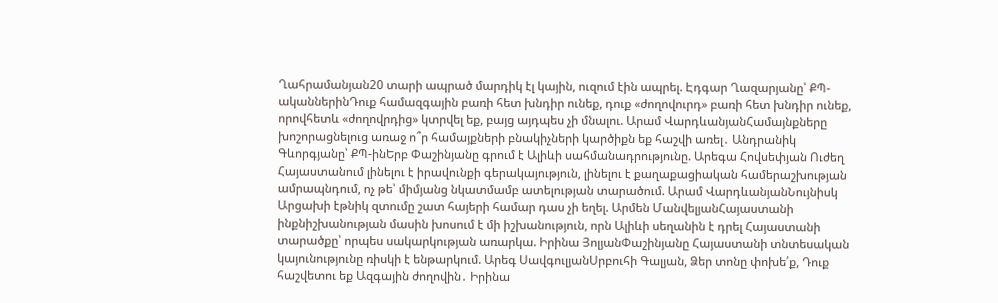Ղահրամանյան20 տարի ապրած մարդիկ էլ կային, ուզում էին ապրել. Էդգար Ղազարյանը՝ ՔՊ-ականներինԴուք համազգային բառի հետ խնդիր ունեք, դուք «ժողովուրդ» բառի հետ խնդիր ունեք, որովհետև «ժողովրդից» կտրվել եք, բայց այդպես չի մնալու. Արամ ՎարդևանյանՀամայնքները խոշորացնելուց առաջ ո՞ր համայքների բնակիչների կարծիքն եք հաշվի առել․ Անդրանիկ Գևորգյանը՝ ՔՊ-ինԵրբ Փաշինյանը գրում է Ալիևի սահմանադրությունը. Արեգա Հովսեփյան Ուժեղ Հայաստանում լինելու է իրավունքի գերակայություն, լինելու է քաղաքացիական համերաշխության ամրապնդում, ոչ թե՝ միմյանց նկատմամբ ատելության տարածում. Արամ ՎարդևանյանՆույնիսկ Արցախի էթնիկ զտումը շատ հայերի համար դաս չի եղել. Արմեն ՄանվելյանՀայաստանի ինքնիշխանության մասին խոսում է մի իշխանություն, որն Ալիևի սեղանին է դրել Հայաստանի տարածքը՝ որպես սակարկության առարկա. Իրինա ՅոլյանՓաշինյանը Հայաստանի տնտեսական կայունությունը ռիսկի է ենթարկում. Արեգ ՍավգուլյանՍրբուհի Գալյան, Ձեր տոնը փոխե՛ք, Դուք հաշվետու եք Ազգային ժողովին․ Իրինա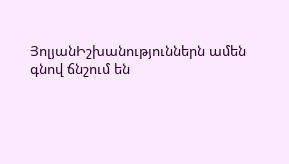ՅոլյանԻշխանություններն ամեն գնով ճնշում են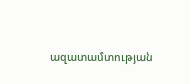ազատամտության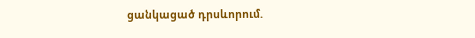ցանկացած դրսևորում.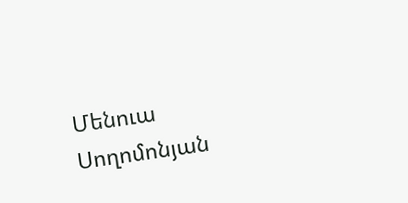Մենուա Սողոմոնյան